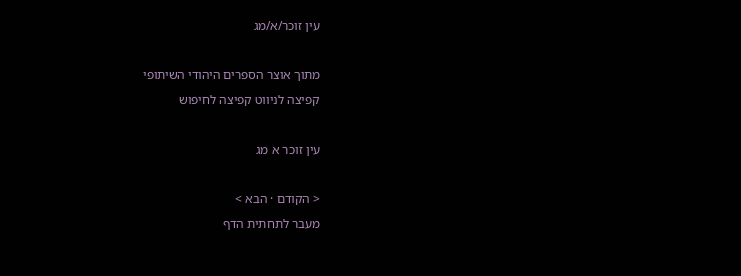עין זוכר/א/מג

מתוך אוצר הספרים היהודי השיתופי
קפיצה לניווט קפיצה לחיפוש

עין זוכר א מג

< הקודם · הבא >
מעבר לתחתית הדף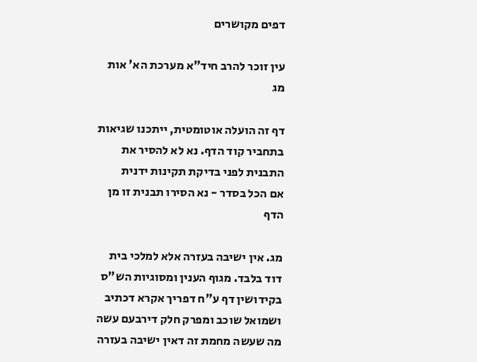דפים מקושרים

עין זוכר להרב חיד"א מערכת הא' אות מג

דף זה הועלה אוטומטית, ייתכנו שגיאות בתחביר קוד הדף. נא לא להסיר את התבנית לפני בדיקת תקינות ידנית
אם הכל בסדר - נא הסירו תבנית זו מן הדף

מג. אין ישיבה בעזרה אלא למלכי בית דוד בלבד. מגוף הענין ומסוגיות הש"ס בקידושין דף ע"ח דפריך אקרא דכתיב ושמואל שוכב ומפרק חלק דירבעם עשה מה שעשה מחמת זה דאין ישיבה בעזרה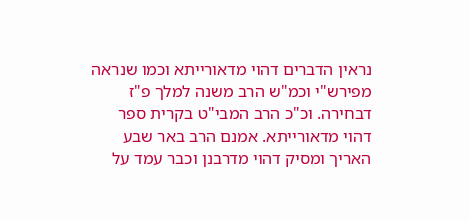נראין הדברים דהוי מדאורייתא וכמו שנראה מפירש"י וכמ"ש הרב משנה למלך פ"ז דבחירה. וכ"כ הרב המבי"ט בקרית ספר דהוי מדאורייתא. אמנם הרב באר שבע האריך ומסיק דהוי מדרבנן וכבר עמד על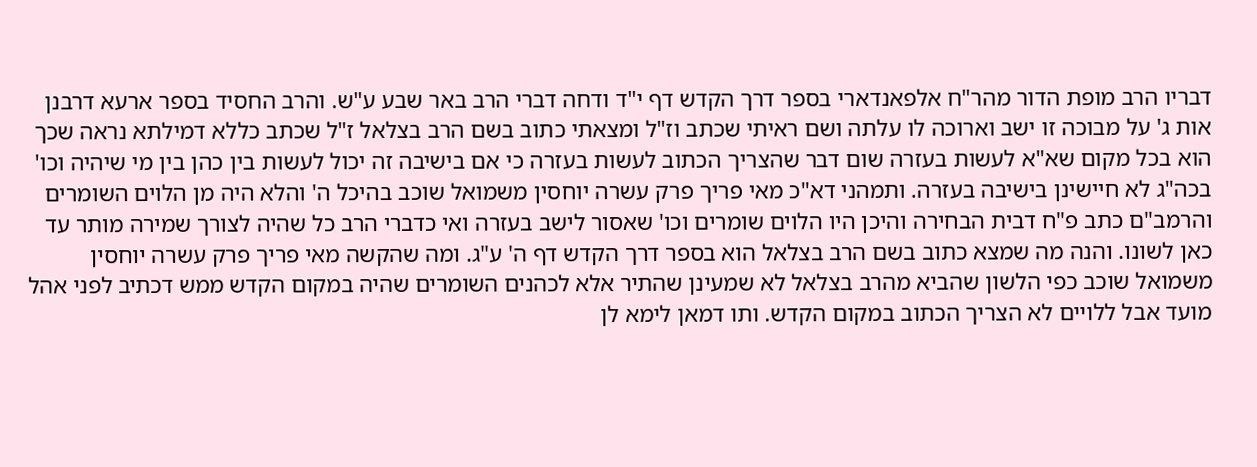דבריו הרב מופת הדור מהר"ח אלפאנדארי בספר דרך הקדש דף י"ד ודחה דברי הרב באר שבע ע"ש. והרב החסיד בספר ארעא דרבנן אות ג' על מבוכה זו ישב וארוכה לו עלתה ושם ראיתי שכתב וז"ל ומצאתי כתוב בשם הרב בצלאל ז"ל שכתב כללא דמילתא נראה שכך הוא בכל מקום שא"א לעשות בעזרה שום דבר שהצריך הכתוב לעשות בעזרה כי אם בישיבה זה יכול לעשות בין כהן בין מי שיהיה וכו' בכה"ג לא חיישינן בישיבה בעזרה. ותמהני דא"כ מאי פריך פרק עשרה יוחסין משמואל שוכב בהיכל ה' והלא היה מן הלוים השומרים והרמב"ם כתב פ"ח דבית הבחירה והיכן היו הלוים שומרים וכו' שאסור לישב בעזרה ואי כדברי הרב כל שהיה לצורך שמירה מותר עד כאן לשונו. והנה מה שמצא כתוב בשם הרב בצלאל הוא בספר דרך הקדש דף ה' ע"ג. ומה שהקשה מאי פריך פרק עשרה יוחסין משמואל שוכב כפי הלשון שהביא מהרב בצלאל לא שמעינן שהתיר אלא לכהנים השומרים שהיה במקום הקדש ממש דכתיב לפני אהל מועד אבל ללויים לא הצריך הכתוב במקום הקדש. ותו דמאן לימא לן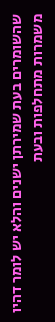שהשומרים בעת שמירתן ישנים והלא יש לומר דהיו משמרות מתחלפות ובעת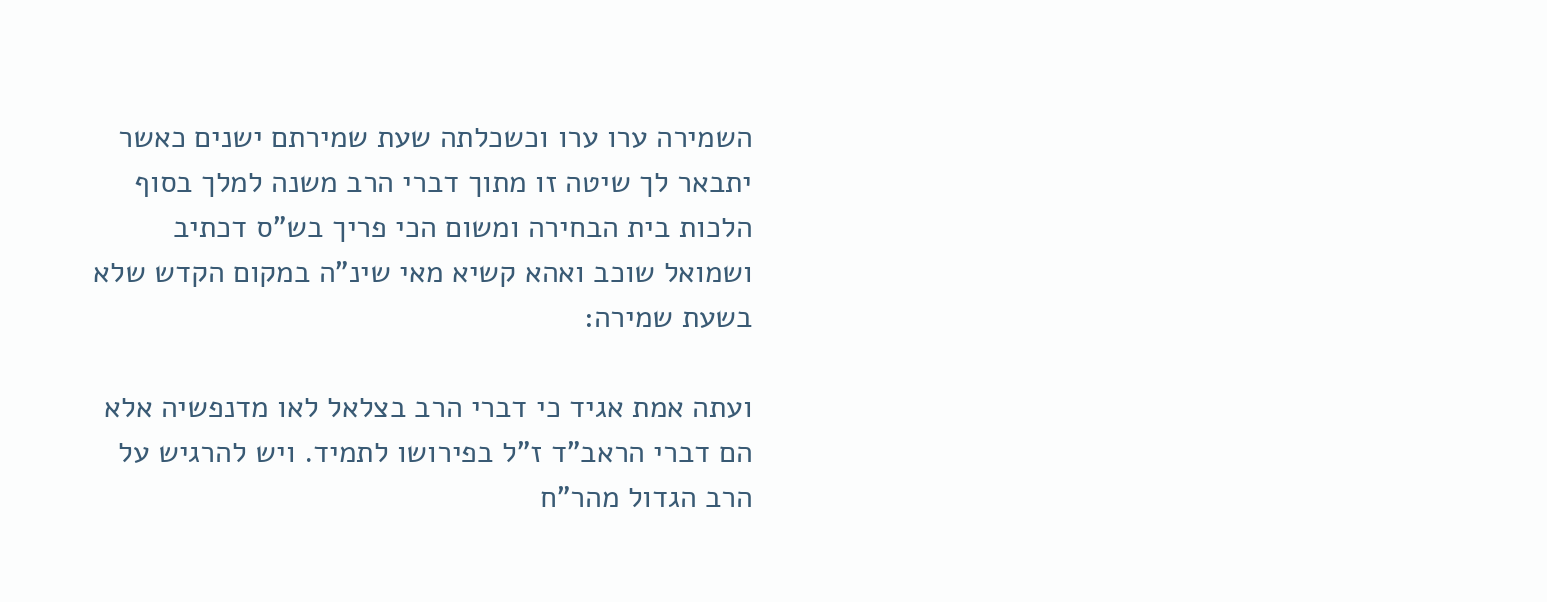השמירה ערו ערו וכשכלתה שעת שמירתם ישנים כאשר יתבאר לך שיטה זו מתוך דברי הרב משנה למלך בסוף הלכות בית הבחירה ומשום הכי פריך בש"ס דכתיב ושמואל שוכב ואהא קשיא מאי שינ"ה במקום הקדש שלא בשעת שמירה:

ועתה אמת אגיד כי דברי הרב בצלאל לאו מדנפשיה אלא הם דברי הראב"ד ז"ל בפירושו לתמיד. ויש להרגיש על הרב הגדול מהר"ח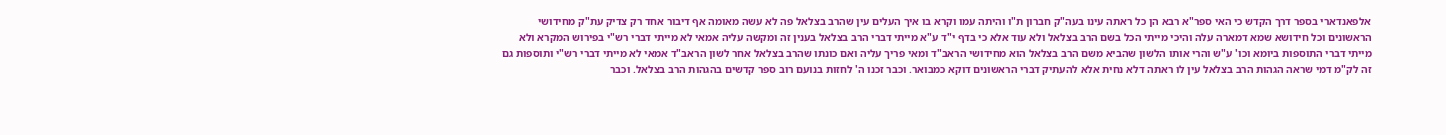אלפאנדארי בספר דרך הקדש כי האי ספר"א רבא הן כל ראתה עינו בעה"ק חברון ת"ו והיתה עמו וקרא בו איך העלים עין שהרב בצלאל פה לא עשה מאומה אף דיבור אחד רק צדיק עת"ק מחידושי הראשונים וכל חידושא שמא דמארה עלה והיכי מייתי הכל בשם הרב בצלאל ולא עוד אלא כי בדף י"ד ע"א מייתי דברי הרב בצלאל בענין זה ומקשה עליה אמאי לא מייתי דברי רש"י בפירוש המקרא ולא מייתי דברי התוספות ביומא וכו' ע"ש והרי אותו הלשון שהביא משם הרב בצלאל הוא מחידושי הראב"ד ומאי פריך עליה ואם כונתו שהרב בצלאל אחר לשון הראב"ד אמאי לא מייתי דברי רש"י ותוספות גם זה לק"מ דמי שראה הגהות הרב בצלאל עין לו ראתה דלא נחית אלא להעתיק דברי הראשונים דוקא כמבואר. וכבר זכנו ה' לחזות בנועם רוב ספר קדשים בהגהות הרב בצלאל. וכבר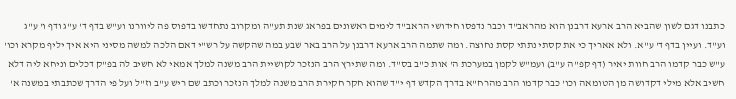כתבנו דגם לשון שהביא הרב ארעא דרבנן הוא מהראב"ד וכבר נדפסו חידושי הראב"ד לימים ראשונים בפראג שנת תע"ה ומקרוב נתחדשו בדפוס פה ליוורנו וע"ש בדף ד' ע"ג ודף ו' ע"ג וע"ד. ועיין בדף ד' ע"א. ולא אאריך כי את קסתי נתתי קסת נחוצה. ומה שתמה הרב ארעא דרבנן על הרב באר שבע במה שהקשה על רש"י דאם הלכה למשה מסיני היא איך יליף מקרא וכו' ע"ש כבר קדמו הרב חוות יאיר (דף קפ"ה ע"ב) ועמ"ש לקמן במערכת ה' אות כ"ב בס"ד. ומה שתירץ הרב הנזכר לקושיית הרב משנה למלך אמאי לא חשיב לה בפ"ק דכלים וניחא ליה דלא חשיב אלא מילי דקדושה מן הטומאה וכו' כבר קדמו הרב מהרח"א בדרך הקדש דף י"ד שהוא חקר חקירת הרב משנה למלך הנזכר וכתב שם ריש ע"ב וז"ל ועל פי הדרך שכתבתי במשנה א'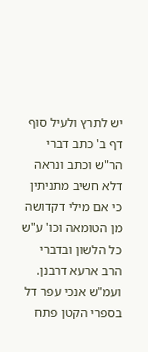יש לתרץ ולעיל סוף דף ב' כתב דברי הר"ש וכתב ונראה דלא חשיב מתניתין כי אם מילי דקדושה מן הטומאה וכו' ע"ש כל הלשון ובדברי הרב ארעא דרבנן. ועמ"ש אנכי עפר דל בספרי הקטן פתח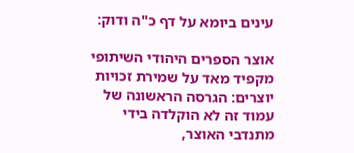עינים ביומא על דף כ"ה ודוק:

אוצר הספרים היהודי השיתופי מקפיד מאד על שמירת זכויות יוצרים: הגרסה הראשונה של עמוד זה לא הוקלדה בידי מתנדבי האוצר,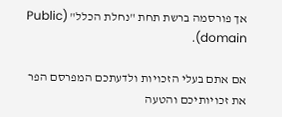אך פורסמה ברשת תחת "נחלת הכלל" (Public domain).

אם אתם בעלי הזכויות ולדעתכם המפרסם הפר את זכויותיכם והטעה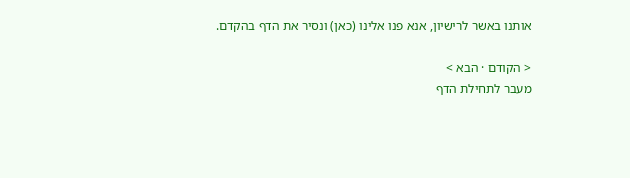אותנו באשר לרישיון, אנא פנו אלינו (כאן) ונסיר את הדף בהקדם.

< הקודם · הבא >
מעבר לתחילת הדף